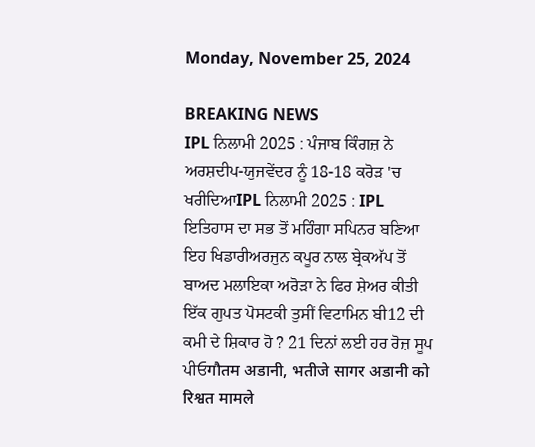Monday, November 25, 2024

BREAKING NEWS
IPL ਨਿਲਾਮੀ 2025 : ਪੰਜਾਬ ਕਿੰਗਜ਼ ਨੇ ਅਰਸ਼ਦੀਪ-ਯੁਜਵੇਂਦਰ ਨੂੰ 18-18 ਕਰੋੜ 'ਚ ਖਰੀਦਿਆIPL ਨਿਲਾਮੀ 2025 : IPL ਇਤਿਹਾਸ ਦਾ ਸਭ ਤੋਂ ਮਹਿੰਗਾ ਸਪਿਨਰ ਬਣਿਆ ਇਹ ਖਿਡਾਰੀਅਰਜੁਨ ਕਪੂਰ ਨਾਲ ਬ੍ਰੇਕਅੱਪ ਤੋਂ ਬਾਅਦ ਮਲਾਇਕਾ ਅਰੋੜਾ ਨੇ ਫਿਰ ਸ਼ੇਅਰ ਕੀਤੀ ਇੱਕ ਗੁਪਤ ਪੋਸਟਕੀ ਤੁਸੀਂ ਵਿਟਾਮਿਨ ਬੀ12 ਦੀ ਕਮੀ ਦੇ ਸ਼ਿਕਾਰ ਹੋ ? 21 ਦਿਨਾਂ ਲਈ ਹਰ ਰੋਜ਼ ਸੂਪ ਪੀਓगौतम अडानी, भतीजे सागर अडानी को रिश्वत मामले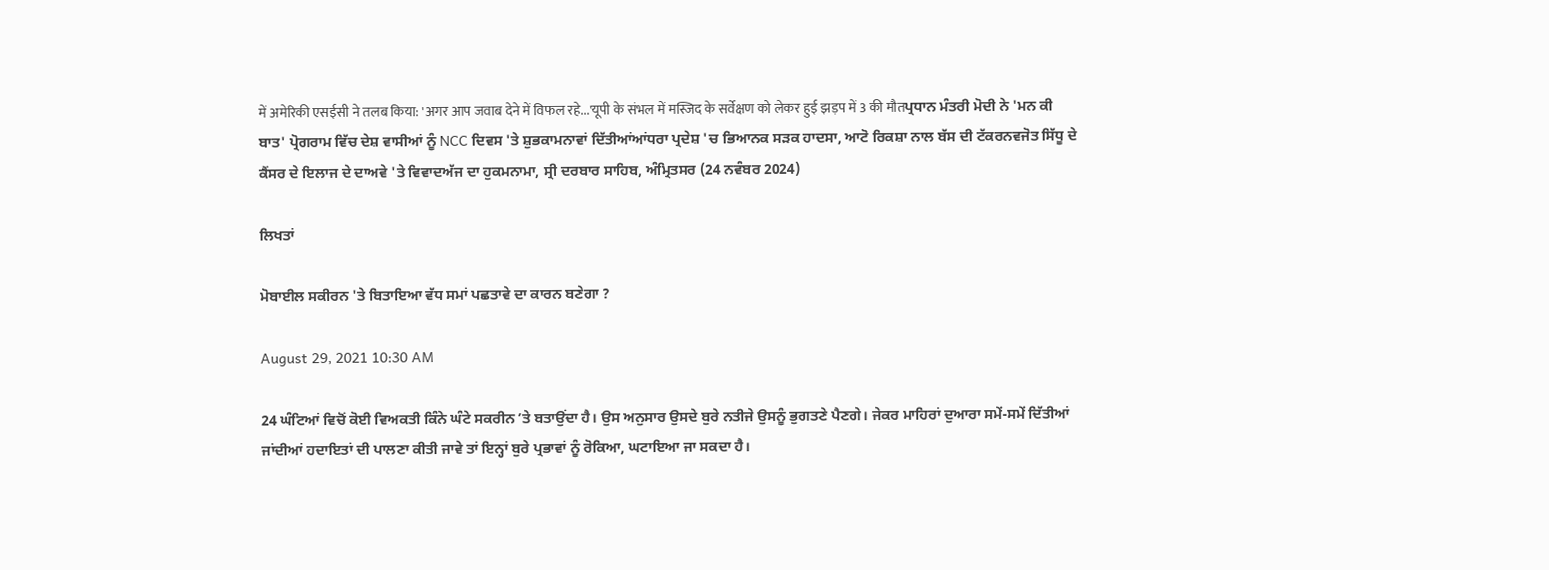में अमेरिकी एसईसी ने तलब किया: 'अगर आप जवाब देने में विफल रहे...'यूपी के संभल में मस्जिद के सर्वेक्षण को लेकर हुई झड़प में 3 की मौतਪ੍ਰਧਾਨ ਮੰਤਰੀ ਮੋਦੀ ਨੇ 'ਮਨ ਕੀ ਬਾਤ' ਪ੍ਰੋਗਰਾਮ ਵਿੱਚ ਦੇਸ਼ ਵਾਸੀਆਂ ਨੂੰ NCC ਦਿਵਸ 'ਤੇ ਸ਼ੁਭਕਾਮਨਾਵਾਂ ਦਿੱਤੀਆਂਆਂਧਰਾ ਪ੍ਰਦੇਸ਼ 'ਚ ਭਿਆਨਕ ਸੜਕ ਹਾਦਸਾ, ਆਟੋ ਰਿਕਸ਼ਾ ਨਾਲ ਬੱਸ ਦੀ ਟੱਕਰਨਵਜੋਤ ਸਿੱਧੂ ਦੇ ਕੈਂਸਰ ਦੇ ਇਲਾਜ ਦੇ ਦਾਅਵੇ 'ਤੇ ਵਿਵਾਦਅੱਜ ਦਾ ਹੁਕਮਨਾਮਾ, ਸ੍ਰੀ ਦਰਬਾਰ ਸਾਹਿਬ, ਅੰਮ੍ਰਿਤਸਰ (24 ਨਵੰਬਰ 2024)

ਲਿਖਤਾਂ

ਮੋਬਾਈਲ ਸਕੀਰਨ 'ਤੇ ਬਿਤਾਇਆ ਵੱਧ ਸਮਾਂ ਪਛਤਾਵੇ ਦਾ ਕਾਰਨ ਬਣੇਗਾ ?

August 29, 2021 10:30 AM

24 ਘੰਟਿਆਂ ਵਿਚੋਂ ਕੋਈ ਵਿਅਕਤੀ ਕਿੰਨੇ ਘੰਟੇ ਸਕਰੀਨ ʼਤੇ ਬਤਾਉਂਦਾ ਹੈ। ਉਸ ਅਨੁਸਾਰ ਉਸਦੇ ਬੁਰੇ ਨਤੀਜੇ ਉਸਨੂੰ ਭੁਗਤਣੇ ਪੈਣਗੇ। ਜੇਕਰ ਮਾਹਿਰਾਂ ਦੁਆਰਾ ਸਮੇਂ-ਸਮੇਂ ਦਿੱਤੀਆਂ ਜਾਂਦੀਆਂ ਹਦਾਇਤਾਂ ਦੀ ਪਾਲਣਾ ਕੀਤੀ ਜਾਵੇ ਤਾਂ ਇਨ੍ਹਾਂ ਬੁਰੇ ਪ੍ਰਭਾਵਾਂ ਨੂੰ ਰੋਕਿਆ, ਘਟਾਇਆ ਜਾ ਸਕਦਾ ਹੈ।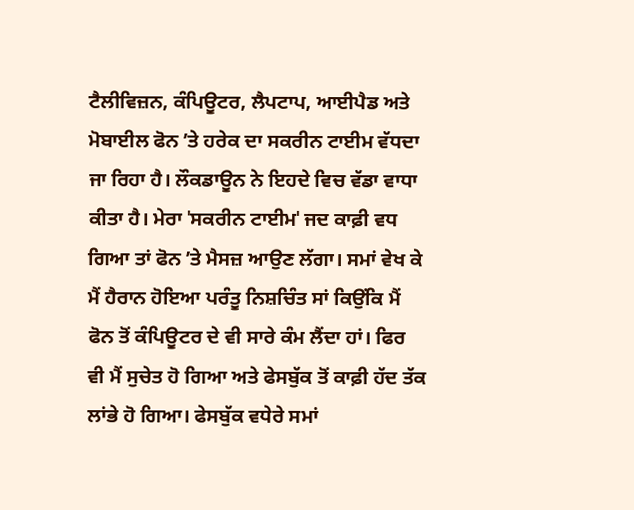ਟੈਲੀਵਿਜ਼ਨ, ਕੰਪਿਊਟਰ, ਲੈਪਟਾਪ, ਆਈਪੈਡ ਅਤੇ ਮੋਬਾਈਲ ਫੋਨ ʼਤੇ ਹਰੇਕ ਦਾ ਸਕਰੀਨ ਟਾਈਮ ਵੱਧਦਾ ਜਾ ਰਿਹਾ ਹੈ। ਲੌਕਡਾਊਨ ਨੇ ਇਹਦੇ ਵਿਚ ਵੱਡਾ ਵਾਧਾ ਕੀਤਾ ਹੈ। ਮੇਰਾ ˈਸਕਰੀਨ ਟਾਈਮˈ ਜਦ ਕਾਫ਼ੀ ਵਧ ਗਿਆ ਤਾਂ ਫੋਨ ʼਤੇ ਮੈਸਜ਼ ਆਉਣ ਲੱਗਾ। ਸਮਾਂ ਵੇਖ ਕੇ ਮੈਂ ਹੈਰਾਨ ਹੋਇਆ ਪਰੰਤੂ ਨਿਸ਼ਚਿੰਤ ਸਾਂ ਕਿਉਂਕਿ ਮੈਂ ਫੋਨ ਤੋਂ ਕੰਪਿਊਟਰ ਦੇ ਵੀ ਸਾਰੇ ਕੰਮ ਲੈਂਦਾ ਹਾਂ। ਫਿਰ ਵੀ ਮੈਂ ਸੁਚੇਤ ਹੋ ਗਿਆ ਅਤੇ ਫੇਸਬੁੱਕ ਤੋਂ ਕਾਫ਼ੀ ਹੱਦ ਤੱਕ ਲਾਂਭੇ ਹੋ ਗਿਆ। ਫੇਸਬੁੱਕ ਵਧੇਰੇ ਸਮਾਂ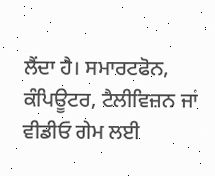ਲੈਂਦਾ ਹੈ। ਸਮਾਰਟਫੋਨ, ਕੰਪਿਊਟਰ, ਟੈਲੀਵਿਜ਼ਨ ਜਾਂ ਵੀਡੀਓ ਗੇਮ ਲਈ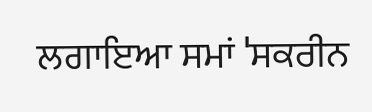ਲਗਾਇਆ ਸਮਾਂ ˈਸਕਰੀਨ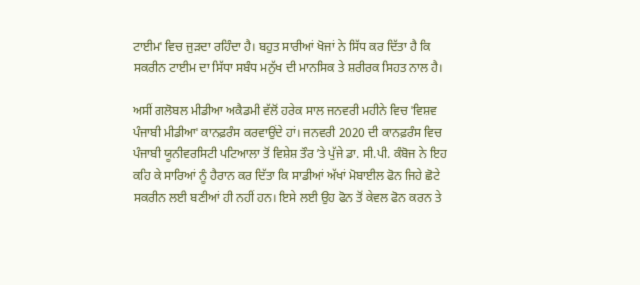ਟਾਈਮˈ ਵਿਚ ਜੁੜਦਾ ਰਹਿੰਦਾ ਹੈ। ਬਹੁਤ ਸਾਰੀਆਂ ਖੋਜਾਂ ਨੇ ਸਿੱਧ ਕਰ ਦਿੱਤਾ ਹੈ ਕਿ ਸਕਰੀਨ ਟਾਈਮ ਦਾ ਸਿੱਧਾ ਸਬੰਧ ਮਨੁੱਖ ਦੀ ਮਾਨਸਿਕ ਤੇ ਸ਼ਰੀਰਕ ਸਿਹਤ ਨਾਲ ਹੈ।

ਅਸੀਂ ਗਲੋਬਲ ਮੀਡੀਆ ਅਕੈਡਮੀ ਵੱਲੋਂ ਹਰੇਕ ਸਾਲ ਜਨਵਰੀ ਮਹੀਨੇ ਵਿਚ ˈਵਿਸ਼ਵ ਪੰਜਾਬੀ ਮੀਡੀਆˈ ਕਾਨਫ਼ਰੰਸ ਕਰਵਾਉਂਦੇ ਹਾਂ। ਜਨਵਰੀ 2020 ਦੀ ਕਾਨਫ਼ਰੰਸ ਵਿਚ ਪੰਜਾਬੀ ਯੂਨੀਵਰਸਿਟੀ ਪਟਿਆਲਾ ਤੋਂ ਵਿਸ਼ੇਸ਼ ਤੌਰ ʼਤੇ ਪੁੱਜੇ ਡਾ. ਸੀ.ਪੀ. ਕੰਬੋਜ ਨੇ ਇਹ ਕਹਿ ਕੇ ਸਾਰਿਆਂ ਨੂੰ ਹੈਰਾਨ ਕਰ ਦਿੱਤਾ ਕਿ ਸਾਡੀਆਂ ਅੱਖਾਂ ਮੋਬਾਈਲ ਫੋਨ ਜਿਹੇ ਛੋਟੇ ਸਕਰੀਨ ਲਈ ਬਣੀਆਂ ਹੀ ਨਹੀਂ ਹਨ। ਇਸੇ ਲਈ ਉਹ ਫੋਨ ਤੋਂ ਕੇਵਲ ਫੋਨ ਕਰਨ ਤੇ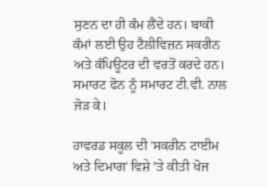ਸੁਣਨ ਦਾ ਹੀ ਕੰਮ ਲੈਂਦੇ ਹਨ। ਬਾਕੀ ਕੰਮਾਂ ਲਈ ਉਹ ਟੈਲੀਵਿਜ਼ਨ ਸਕਰੀਨ ਅਤੇ ਕੰਪਿਊਟਰ ਦੀ ਵਰਤੋਂ ਕਰਦੇ ਹਨ। ਸਮਾਰਟ ਫੋਨ ਨੂੰ ਸਮਾਰਟ ਟੀ.ਵੀ. ਨਾਲ ਜੋੜ ਕੇ।

ਹਾਵਰਡ ਸਕੂਲ ਦੀ ˈਸਕਰੀਨ ਟਾਈਮ ਅਤੇ ਦਿਮਾਗˈ ਵਿਸ਼ੇ ʼਤੇ ਕੀਤੀ ਖੋਜ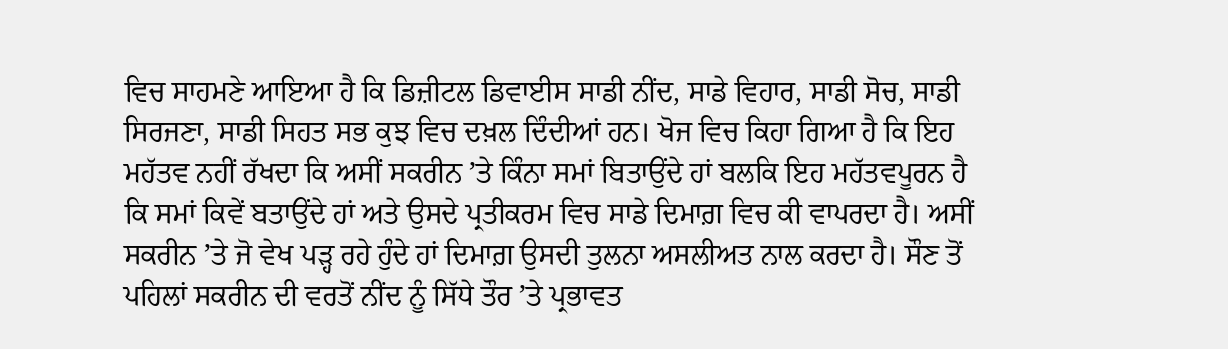ਵਿਚ ਸਾਹਮਣੇ ਆਇਆ ਹੈ ਕਿ ਡਿਜ਼ੀਟਲ ਡਿਵਾਈਸ ਸਾਡੀ ਨੀਂਦ, ਸਾਡੇ ਵਿਹਾਰ, ਸਾਡੀ ਸੋਚ, ਸਾਡੀ ਸਿਰਜਣਾ, ਸਾਡੀ ਸਿਹਤ ਸਭ ਕੁਝ ਵਿਚ ਦਖ਼ਲ ਦਿੰਦੀਆਂ ਹਨ। ਖੋਜ ਵਿਚ ਕਿਹਾ ਗਿਆ ਹੈ ਕਿ ਇਹ ਮਹੱਤਵ ਨਹੀਂ ਰੱਖਦਾ ਕਿ ਅਸੀਂ ਸਕਰੀਨ ʼਤੇ ਕਿੰਨਾ ਸਮਾਂ ਬਿਤਾਉਂਦੇ ਹਾਂ ਬਲਕਿ ਇਹ ਮਹੱਤਵਪੂਰਨ ਹੈ ਕਿ ਸਮਾਂ ਕਿਵੇਂ ਬਤਾਉਂਦੇ ਹਾਂ ਅਤੇ ਉਸਦੇ ਪ੍ਰਤੀਕਰਮ ਵਿਚ ਸਾਡੇ ਦਿਮਾਗ਼ ਵਿਚ ਕੀ ਵਾਪਰਦਾ ਹੈ। ਅਸੀਂ ਸਕਰੀਨ ʼਤੇ ਜੋ ਵੇਖ ਪੜ੍ਹ ਰਹੇ ਹੁੰਦੇ ਹਾਂ ਦਿਮਾਗ਼ ਉਸਦੀ ਤੁਲਨਾ ਅਸਲੀਅਤ ਨਾਲ ਕਰਦਾ ਹੈ। ਸੌਣ ਤੋਂ ਪਹਿਲਾਂ ਸਕਰੀਨ ਦੀ ਵਰਤੋਂ ਨੀਂਦ ਨੂੰ ਸਿੱਧੇ ਤੌਰ ʼਤੇ ਪ੍ਰਭਾਵਤ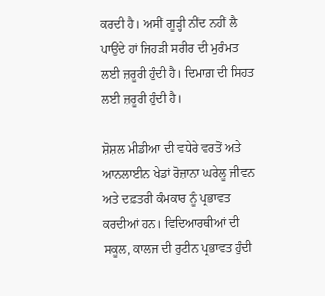ਕਰਦੀ ਹੈ। ਅਸੀਂ ਗੂੜ੍ਹੀ ਨੀਂਦ ਨਹੀਂ ਲੈ ਪਾਉਂਦੇ ਹਾਂ ਜਿਹੜੀ ਸਰੀਰ ਦੀ ਮੁਰੰਮਤ ਲਈ ਜ਼ਰੂਰੀ ਹੁੰਦੀ ਹੈ। ਦਿਮਾਗ਼ ਦੀ ਸਿਹਤ ਲਈ ਜ਼ਰੂਰੀ ਹੁੰਦੀ ਹੈ।

ਸ਼ੋਸ਼ਲ ਮੀਡੀਆ ਦੀ ਵਧੇਰੇ ਵਰਤੋਂ ਅਤੇ ਆਨਲਾਈਨ ਖੇਡਾਂ ਰੋਜ਼ਾਨਾ ਘਰੇਲੂ ਜੀਵਨ ਅਤੇ ਦਫ਼ਤਰੀ ਕੰਮਕਾਰ ਨੂੰ ਪ੍ਰਭਾਵਤ ਕਰਦੀਆਂ ਹਨ। ਵਿਦਿਆਰਥੀਆਂ ਦੀ ਸਕੂਲ, ਕਾਲਜ ਦੀ ਰੁਟੀਨ ਪ੍ਰਭਾਵਤ ਹੁੰਦੀ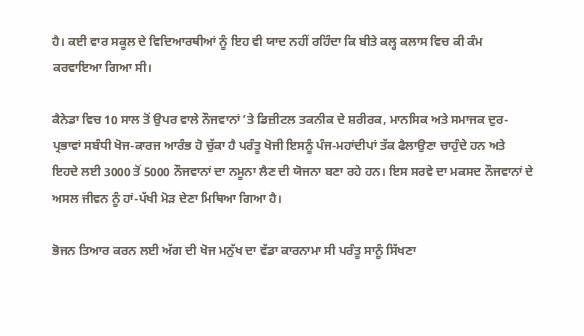ਹੈ। ਕਈ ਵਾਰ ਸਕੂਲ ਦੇ ਵਿਦਿਆਰਥੀਆਂ ਨੂੰ ਇਹ ਵੀ ਯਾਦ ਨਹੀਂ ਰਹਿੰਦਾ ਕਿ ਬੀਤੇ ਕਲ੍ਹ ਕਲਾਸ ਵਿਚ ਕੀ ਕੰਮ ਕਰਵਾਇਆ ਗਿਆ ਸੀ।

ਕੈਨੇਡਾ ਵਿਚ 10 ਸਾਲ ਤੋਂ ਉਪਰ ਵਾਲੇ ਨੌਜਵਾਨਾਂ ʼਤੇ ਡਿਜ਼ੀਟਲ ਤਕਨੀਕ ਦੇ ਸ਼ਰੀਰਕ, ਮਾਨਸਿਕ ਅਤੇ ਸਮਾਜਕ ਦੁਰ-ਪ੍ਰਭਾਵਾਂ ਸਬੰਧੀ ਖੋਜ-ਕਾਰਜ ਆਰੰਭ ਹੋ ਚੁੱਕਾ ਹੈ ਪਰੰਤੂ ਖੋਜੀ ਇਸਨੂੰ ਪੰਜ-ਮਹਾਂਦੀਪਾਂ ਤੱਕ ਫੈਲਾਉਣਾ ਚਾਹੁੰਦੇ ਹਨ ਅਤੇ ਇਹਦੇ ਲਈ 3000 ਤੋਂ 5000 ਨੌਜਵਾਨਾਂ ਦਾ ਨਮੂਨਾ ਲੈਣ ਦੀ ਯੋਜਨਾ ਬਣਾ ਰਹੇ ਹਨ। ਇਸ ਸਰਵੇ ਦਾ ਮਕਸਦ ਨੌਜਵਾਨਾਂ ਦੇ ਅਸਲ ਜੀਵਨ ਨੂੰ ਹਾਂ-ਪੱਖੀ ਮੋੜ ਦੇਣਾ ਮਿਥਿਆ ਗਿਆ ਹੈ।

ਭੋਜਨ ਤਿਆਰ ਕਰਨ ਲਈ ਅੱਗ ਦੀ ਖੋਜ ਮਨੁੱਖ ਦਾ ਵੱਡਾ ਕਾਰਨਾਮਾ ਸੀ ਪਰੰਤੂ ਸਾਨੂੰ ਸਿੱਖਣਾ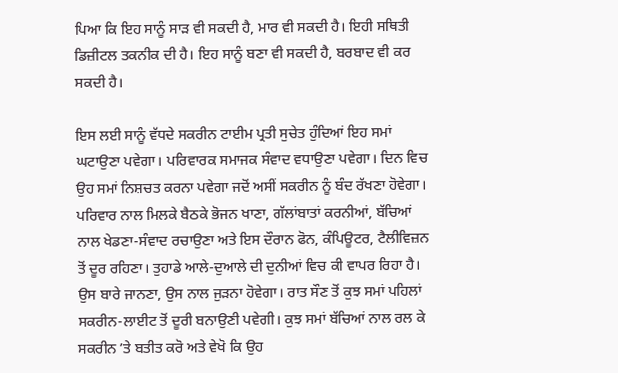ਪਿਆ ਕਿ ਇਹ ਸਾਨੂੰ ਸਾੜ ਵੀ ਸਕਦੀ ਹੈ, ਮਾਰ ਵੀ ਸਕਦੀ ਹੈ। ਇਹੀ ਸਥਿਤੀ ਡਿਜ਼ੀਟਲ ਤਕਨੀਕ ਦੀ ਹੈ। ਇਹ ਸਾਨੂੰ ਬਣਾ ਵੀ ਸਕਦੀ ਹੈ, ਬਰਬਾਦ ਵੀ ਕਰ ਸਕਦੀ ਹੈ।

ਇਸ ਲਈ ਸਾਨੂੰ ਵੱਧਦੇ ਸਕਰੀਨ ਟਾਈਮ ਪ੍ਰਤੀ ਸੁਚੇਤ ਹੁੰਦਿਆਂ ਇਹ ਸਮਾਂ ਘਟਾਉਣਾ ਪਵੇਗਾ। ਪਰਿਵਾਰਕ ਸਮਾਜਕ ਸੰਵਾਦ ਵਧਾਉਣਾ ਪਵੇਗਾ। ਦਿਨ ਵਿਚ ਉਹ ਸਮਾਂ ਨਿਸ਼ਚਤ ਕਰਨਾ ਪਵੇਗਾ ਜਦੋਂ ਅਸੀਂ ਸਕਰੀਨ ਨੂੰ ਬੰਦ ਰੱਖਣਾ ਹੋਵੇਗਾ। ਪਰਿਵਾਰ ਨਾਲ ਮਿਲਕੇ ਬੈਠਕੇ ਭੋਜਨ ਖਾਣਾ, ਗੱਲਾਂਬਾਤਾਂ ਕਰਨੀਆਂ, ਬੱਚਿਆਂ ਨਾਲ ਖੇਡਣਾ-ਸੰਵਾਦ ਰਚਾਉਣਾ ਅਤੇ ਇਸ ਦੌਰਾਨ ਫੋਨ, ਕੰਪਿਊਟਰ, ਟੈਲੀਵਿਜ਼ਨ ਤੋਂ ਦੂਰ ਰਹਿਣਾ। ਤੁਹਾਡੇ ਆਲੇ-ਦੁਆਲੇ ਦੀ ਦੁਨੀਆਂ ਵਿਚ ਕੀ ਵਾਪਰ ਰਿਹਾ ਹੈ। ਉਸ ਬਾਰੇ ਜਾਨਣਾ, ਉਸ ਨਾਲ ਜੁੜਨਾ ਹੋਵੇਗਾ। ਰਾਤ ਸੌਣ ਤੋਂ ਕੁਝ ਸਮਾਂ ਪਹਿਲਾਂ ਸਕਰੀਨ-ਲਾਈਟ ਤੋਂ ਦੂਰੀ ਬਨਾਉਣੀ ਪਵੇਗੀ। ਕੁਝ ਸਮਾਂ ਬੱਚਿਆਂ ਨਾਲ ਰਲ ਕੇ ਸਕਰੀਨ ʼਤੇ ਬਤੀਤ ਕਰੋ ਅਤੇ ਵੇਖੋ ਕਿ ਉਹ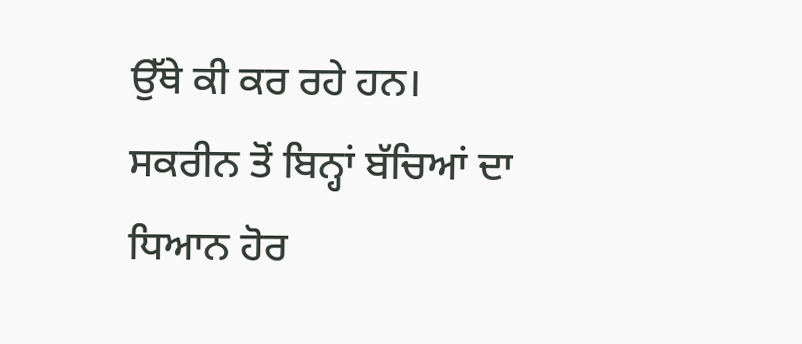ਉੱਥੇ ਕੀ ਕਰ ਰਹੇ ਹਨ। ਸਕਰੀਨ ਤੋਂ ਬਿਨ੍ਹਾਂ ਬੱਚਿਆਂ ਦਾ ਧਿਆਨ ਹੋਰ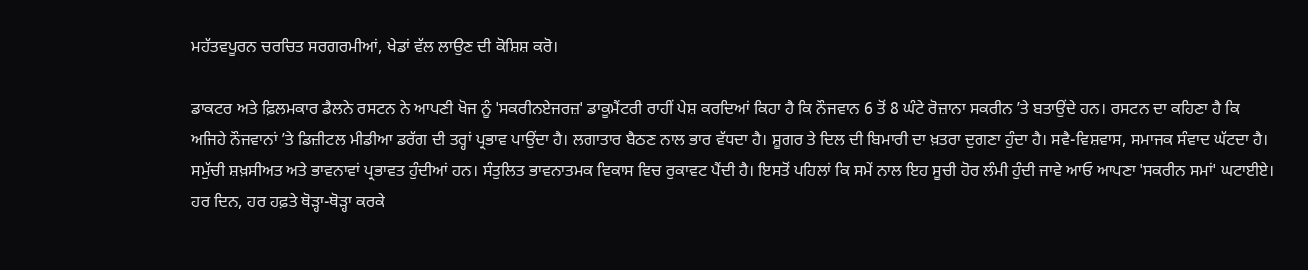ਮਹੱਤਵਪੂਰਨ ਚਰਚਿਤ ਸਰਗਰਮੀਆਂ, ਖੇਡਾਂ ਵੱਲ ਲਾਉਣ ਦੀ ਕੋਸ਼ਿਸ਼ ਕਰੋ।

ਡਾਕਟਰ ਅਤੇ ਫ਼ਿਲਮਕਾਰ ਡੈਲਨੇ ਰਸਟਨ ਨੇ ਆਪਣੀ ਖੋਜ ਨੂੰ ˈਸਕਰੀਨਏਜਰਜ਼ˈ ਡਾਕੂਮੈਂਟਰੀ ਰਾਹੀਂ ਪੇਸ਼ ਕਰਦਿਆਂ ਕਿਹਾ ਹੈ ਕਿ ਨੌਜਵਾਨ 6 ਤੋਂ 8 ਘੰਟੇ ਰੋਜ਼ਾਨਾ ਸਕਰੀਨ ʼਤੇ ਬਤਾਉਂਦੇ ਹਨ। ਰਸਟਨ ਦਾ ਕਹਿਣਾ ਹੈ ਕਿ ਅਜਿਹੇ ਨੌਜਵਾਨਾਂ ʼਤੇ ਡਿਜ਼ੀਟਲ ਮੀਡੀਆ ਡਰੱਗ ਦੀ ਤਰ੍ਹਾਂ ਪ੍ਰਭਾਵ ਪਾਉਂਦਾ ਹੈ। ਲਗਾਤਾਰ ਬੈਠਣ ਨਾਲ ਭਾਰ ਵੱਧਦਾ ਹੈ। ਸ਼ੂਗਰ ਤੇ ਦਿਲ ਦੀ ਬਿਮਾਰੀ ਦਾ ਖ਼ਤਰਾ ਦੁਗਣਾ ਹੁੰਦਾ ਹੈ। ਸਵੈ-ਵਿਸ਼ਵਾਸ, ਸਮਾਜਕ ਸੰਵਾਦ ਘੱਟਦਾ ਹੈ। ਸਮੁੱਚੀ ਸ਼ਖ਼ਸੀਅਤ ਅਤੇ ਭਾਵਨਾਵਾਂ ਪ੍ਰਭਾਵਤ ਹੁੰਦੀਆਂ ਹਨ। ਸੰਤੁਲਿਤ ਭਾਵਨਾਤਮਕ ਵਿਕਾਸ ਵਿਚ ਰੁਕਾਵਟ ਪੈਂਦੀ ਹੈ। ਇਸਤੋਂ ਪਹਿਲਾਂ ਕਿ ਸਮੇਂ ਨਾਲ ਇਹ ਸੂਚੀ ਹੋਰ ਲੰਮੀ ਹੁੰਦੀ ਜਾਵੇ ਆਓ ਆਪਣਾ ˈਸਕਰੀਨ ਸਮਾਂˈ ਘਟਾਈਏ। ਹਰ ਦਿਨ, ਹਰ ਹਫ਼ਤੇ ਥੋੜ੍ਹਾ-ਥੋੜ੍ਹਾ ਕਰਕੇ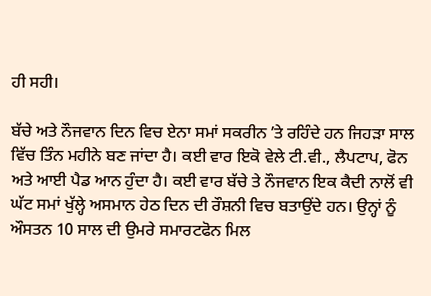ਹੀ ਸਹੀ।

ਬੱਚੇ ਅਤੇ ਨੌਜਵਾਨ ਦਿਨ ਵਿਚ ਏਨਾ ਸਮਾਂ ਸਕਰੀਨ ʼਤੇ ਰਹਿੰਦੇ ਹਨ ਜਿਹੜਾ ਸਾਲ ਵਿੱਚ ਤਿੰਨ ਮਹੀਨੇ ਬਣ ਜਾਂਦਾ ਹੈ। ਕਈ ਵਾਰ ਇਕੋ ਵੇਲੇ ਟੀ.ਵੀ., ਲੈਪਟਾਪ, ਫੋਨ ਅਤੇ ਆਈ ਪੈਡ ਆਨ ਹੁੰਦਾ ਹੈ। ਕਈ ਵਾਰ ਬੱਚੇ ਤੇ ਨੌਜਵਾਨ ਇਕ ਕੈਦੀ ਨਾਲੋਂ ਵੀ ਘੱਟ ਸਮਾਂ ਖੁੱਲ੍ਹੇ ਅਸਮਾਨ ਹੇਠ ਦਿਨ ਦੀ ਰੌਸ਼ਨੀ ਵਿਚ ਬਤਾਉਂਦੇ ਹਨ। ਉਨ੍ਹਾਂ ਨੂੰ ਔਸਤਨ 10 ਸਾਲ ਦੀ ਉਮਰੇ ਸਮਾਰਟਫੋਨ ਮਿਲ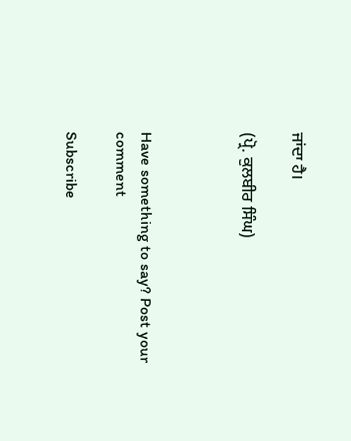ਜਾਂਦਾ ਹੈ।

(ਪ੍ਰੋ. ਕੁਲਬੀਰ ਸਿੰਘ)



Have something to say? Post your comment

Subscribe